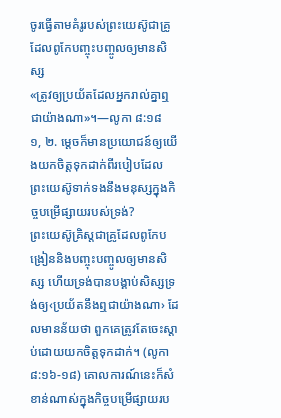ចូរធ្វើតាមគំរូរបស់ព្រះយេស៊ូជាគ្រូដែលពូកែបញ្ចុះបញ្ចូលឲ្យមានសិស្ស
«ត្រូវឲ្យប្រយ័តដែលអ្នករាល់គ្នាឮជាយ៉ាងណា»។—លូកា ៨:១៨
១, ២. ម្ដេចក៏មានប្រយោជន៍ឲ្យយើងយកចិត្តទុកដាក់ពីរបៀបដែលព្រះយេស៊ូទាក់ទងនឹងមនុស្សក្នុងកិច្ចបម្រើផ្សាយរបស់ទ្រង់?
ព្រះយេស៊ូគ្រិស្តជាគ្រូដែលពូកែបង្រៀននិងបញ្ចុះបញ្ចូលឲ្យមានសិស្ស ហើយទ្រង់បានបង្គាប់សិស្សទ្រង់ឲ្យ‹ប្រយ័តនឹងឮជាយ៉ាងណា› ដែលមានន័យថា ពួកគេត្រូវតែចេះស្ដាប់ដោយយកចិត្តទុកដាក់។ (លូកា ៨:១៦-១៨) គោលការណ៍នេះក៏សំខាន់ណាស់ក្នុងកិច្ចបម្រើផ្សាយរប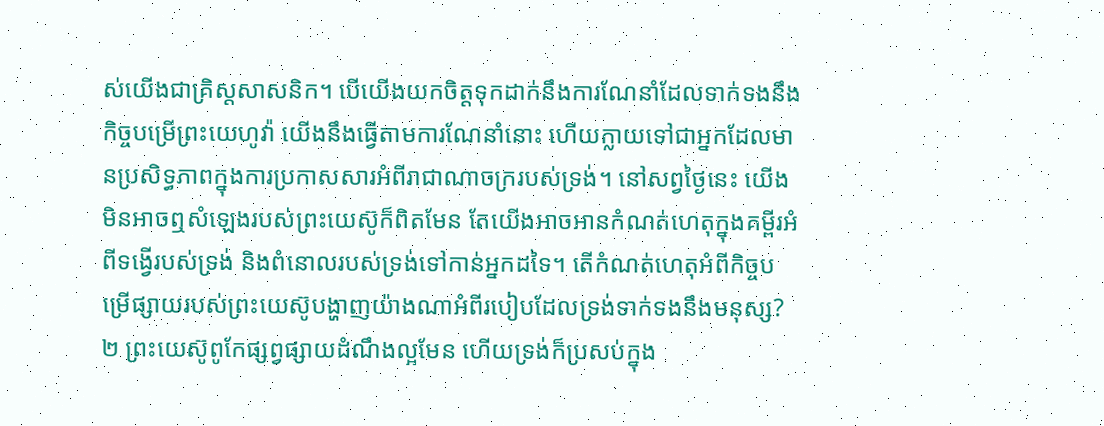ស់យើងជាគ្រិស្តសាសនិក។ បើយើងយកចិត្តទុកដាក់នឹងការណែនាំដែលទាក់ទងនឹងកិច្ចបម្រើព្រះយេហូវ៉ា យើងនឹងធ្វើតាមការណែនាំនោះ ហើយក្លាយទៅជាអ្នកដែលមានប្រសិទ្ធភាពក្នុងការប្រកាសសារអំពីរាជាណាចក្ររបស់ទ្រង់។ នៅសព្វថ្ងៃនេះ យើងមិនអាចឮសំឡេងរបស់ព្រះយេស៊ូក៏ពិតមែន តែយើងអាចអានកំណត់ហេតុក្នុងគម្ពីរអំពីទង្វើរបស់ទ្រង់ និងពំនោលរបស់ទ្រង់ទៅកាន់អ្នកដទៃ។ តើកំណត់ហេតុអំពីកិច្ចបម្រើផ្សាយរបស់ព្រះយេស៊ូបង្ហាញយ៉ាងណាអំពីរបៀបដែលទ្រង់ទាក់ទងនឹងមនុស្ស?
២ ព្រះយេស៊ូពូកែផ្សព្វផ្សាយដំណឹងល្អមែន ហើយទ្រង់ក៏ប្រសប់ក្នុង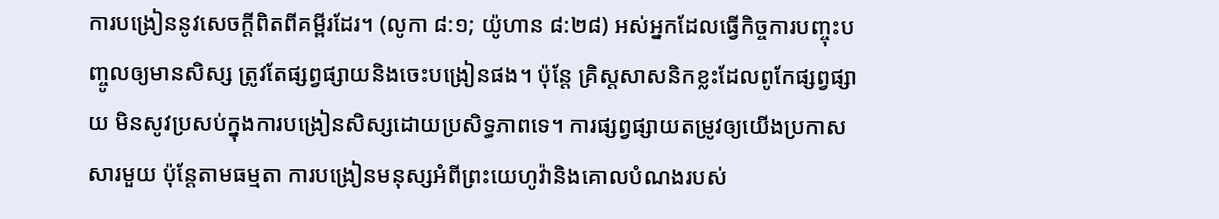ការបង្រៀននូវសេចក្ដីពិតពីគម្ពីរដែរ។ (លូកា ៨:១; យ៉ូហាន ៨:២៨) អស់អ្នកដែលធ្វើកិច្ចការបញ្ចុះបញ្ចូលឲ្យមានសិស្ស ត្រូវតែផ្សព្វផ្សាយនិងចេះបង្រៀនផង។ ប៉ុន្តែ គ្រិស្តសាសនិកខ្លះដែលពូកែផ្សព្វផ្សាយ មិនសូវប្រសប់ក្នុងការបង្រៀនសិស្សដោយប្រសិទ្ធភាពទេ។ ការផ្សព្វផ្សាយតម្រូវឲ្យយើងប្រកាសសារមួយ ប៉ុន្តែតាមធម្មតា ការបង្រៀនមនុស្សអំពីព្រះយេហូវ៉ានិងគោលបំណងរបស់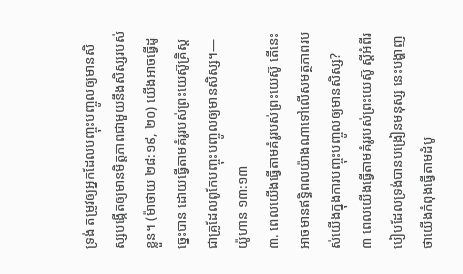ទ្រង់ តម្រូវឲ្យអ្នកដែលបញ្ចុះបញ្ចូលឲ្យមានសិស្សបង្កើតឲ្យមានមិត្តភាពជាមួយនឹងសិស្សរបស់ខ្លួន។ (ម៉ាថាយ ២៨:១៩, ២០) យើងអាចធ្វើដូច្នេះបាន ដោយធ្វើតាមគំរូរបស់ព្រះយេស៊ូគ្រិស្ត ជាគ្រូដែលពូកែបញ្ចុះបញ្ចូលឲ្យមានសិស្ស។—យ៉ូហាន ១៣:១៣
៣. ពេលយើងធ្វើតាមគំរូរបស់ព្រះយេស៊ូ តើនេះអាចមានឥទ្ធិពលយ៉ាងណាទៅលើសមត្ថភាពរបស់យើងក្នុងការបញ្ចុះបញ្ចូលឲ្យមានសិស្ស?
៣ ពេលយើងធ្វើតាមគំរូរបស់ព្រះយេស៊ូ ស្តីអំពីរបៀបដែលទ្រង់បានបង្រៀនមនុស្ស នេះបង្ហាញថាយើងកំពុងធ្វើតាមដំបូ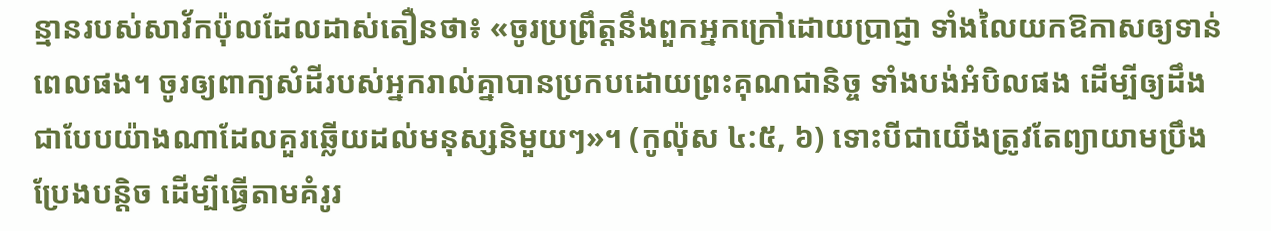ន្មានរបស់សាវ័កប៉ុលដែលដាស់តឿនថា៖ «ចូរប្រព្រឹត្តនឹងពួកអ្នកក្រៅដោយប្រាជ្ញា ទាំងលៃយកឱកាសឲ្យទាន់ពេលផង។ ចូរឲ្យពាក្យសំដីរបស់អ្នករាល់គ្នាបានប្រកបដោយព្រះគុណជានិច្ច ទាំងបង់អំបិលផង ដើម្បីឲ្យដឹងជាបែបយ៉ាងណាដែលគួរឆ្លើយដល់មនុស្សនិមួយៗ»។ (កូល៉ុស ៤:៥, ៦) ទោះបីជាយើងត្រូវតែព្យាយាមប្រឹងប្រែងបន្ដិច ដើម្បីធ្វើតាមគំរូរ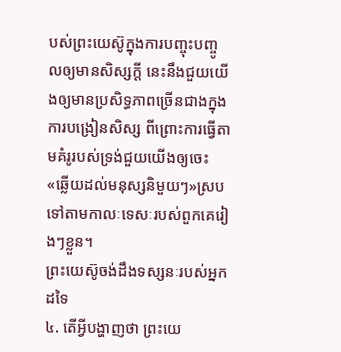បស់ព្រះយេស៊ូក្នុងការបញ្ចុះបញ្ចូលឲ្យមានសិស្សក្ដី នេះនឹងជួយយើងឲ្យមានប្រសិទ្ធភាពច្រើនជាងក្នុងការបង្រៀនសិស្ស ពីព្រោះការធ្វើតាមគំរូរបស់ទ្រង់ជួយយើងឲ្យចេះ«ឆ្លើយដល់មនុស្សនិមួយៗ»ស្របទៅតាមកាលៈទេសៈរបស់ពួកគេរៀងៗខ្លួន។
ព្រះយេស៊ូចង់ដឹងទស្សនៈរបស់អ្នកដទៃ
៤. តើអ្វីបង្ហាញថា ព្រះយេ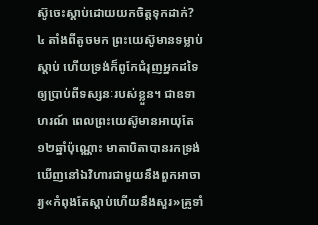ស៊ូចេះស្ដាប់ដោយយកចិត្តទុកដាក់?
៤ តាំងពីតូចមក ព្រះយេស៊ូមានទម្លាប់ស្ដាប់ ហើយទ្រង់ក៏ពូកែជំរុញអ្នកដទៃឲ្យប្រាប់ពីទស្សនៈរបស់ខ្លួន។ ជាឧទាហរណ៍ ពេលព្រះយេស៊ូមានអាយុតែ១២ឆ្នាំប៉ុណ្ណោះ មាតាបិតាបានរកទ្រង់ឃើញនៅឯវិហារជាមួយនឹងពួកអាចារ្យ«កំពុងតែស្ដាប់ហើយនឹងសួរ»គ្រូទាំ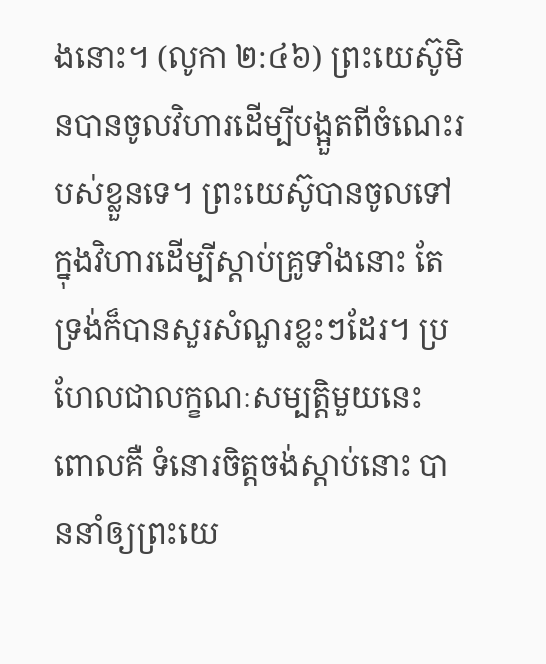ងនោះ។ (លូកា ២:៤៦) ព្រះយេស៊ូមិនបានចូលវិហារដើម្បីបង្អួតពីចំណេះរបស់ខ្លួនទេ។ ព្រះយេស៊ូបានចូលទៅក្នុងវិហារដើម្បីស្ដាប់គ្រូទាំងនោះ តែទ្រង់ក៏បានសួរសំណួរខ្លះៗដែរ។ ប្រហែលជាលក្ខណៈសម្បត្ដិមួយនេះ ពោលគឺ ទំនោរចិត្តចង់ស្ដាប់នោះ បាននាំឲ្យព្រះយេ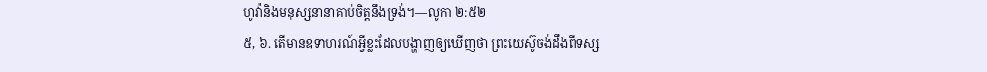ហូវ៉ានិងមនុស្សនានាគាប់ចិត្តនឹងទ្រង់។—លូកា ២:៥២
៥, ៦. តើមានឧទាហរណ៍អ្វីខ្លះដែលបង្ហាញឲ្យឃើញថា ព្រះយេស៊ូចង់ដឹងពីទស្ស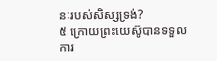នៈរបស់សិស្សទ្រង់?
៥ ក្រោយព្រះយេស៊ូបានទទួលការ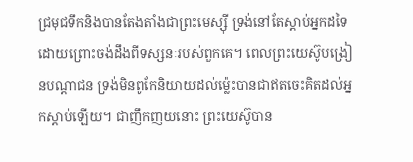ជ្រមុជទឹកនិងបានតែងតាំងជាព្រះមេស្ស៊ី ទ្រង់នៅតែស្ដាប់អ្នកដទៃដោយព្រោះចង់ដឹងពីទស្សនៈរបស់ពួកគេ។ ពេលព្រះយេស៊ូបង្រៀនបណ្ដាជន ទ្រង់មិនពូកែនិយាយដល់ម្ល៉េះបានជាឥតចេះគិតដល់អ្នកស្ដាប់ឡើយ។ ជាញឹកញយនោះ ព្រះយេស៊ូបាន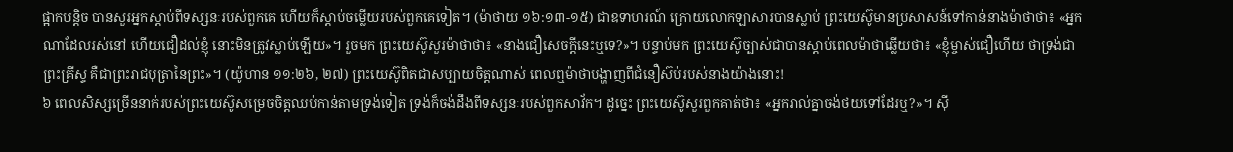ផ្អាកបន្ដិច បានសួរអ្នកស្ដាប់ពីទស្សនៈរបស់ពួកគេ ហើយក៏ស្ដាប់ចម្លើយរបស់ពួកគេទៀត។ (ម៉ាថាយ ១៦:១៣-១៥) ជាឧទាហរណ៍ ក្រោយលោកឡាសារបានស្លាប់ ព្រះយេស៊ូមានប្រសាសន៍ទៅកាន់នាងម៉ាថាថា៖ «អ្នកណាដែលរស់នៅ ហើយជឿដល់ខ្ញុំ នោះមិនត្រូវស្លាប់ឡើយ»។ រួចមក ព្រះយេស៊ូសួរម៉ាថាថា៖ «នាងជឿសេចក្ដីនេះឬទេ?»។ បន្ទាប់មក ព្រះយេស៊ូច្បាស់ជាបានស្ដាប់ពេលម៉ាថាឆ្លើយថា៖ «ខ្ញុំម្ចាស់ជឿហើយ ថាទ្រង់ជាព្រះគ្រីស្ទ គឺជាព្រះរាជបុត្រានៃព្រះ»។ (យ៉ូហាន ១១:២៦, ២៧) ព្រះយេស៊ូពិតជាសប្បាយចិត្តណាស់ ពេលឮម៉ាថាបង្ហាញពីជំនឿស៊ប់របស់នាងយ៉ាងនោះ!
៦ ពេលសិស្សច្រើននាក់របស់ព្រះយេស៊ូសម្រេចចិត្តឈប់កាន់តាមទ្រង់ទៀត ទ្រង់ក៏ចង់ដឹងពីទស្សនៈរបស់ពួកសាវ័ក។ ដូច្នេះ ព្រះយេស៊ូសួរពួកគាត់ថា៖ «អ្នករាល់គ្នាចង់ថយទៅដែរឬ?»។ ស៊ី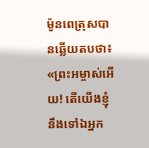ម៉ូនពេត្រុសបានឆ្លើយតបថា៖ «ព្រះអម្ចាស់អើយ! តើយើងខ្ញុំនឹងទៅឯអ្នក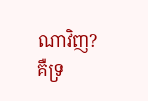ណាវិញ? គឺទ្រ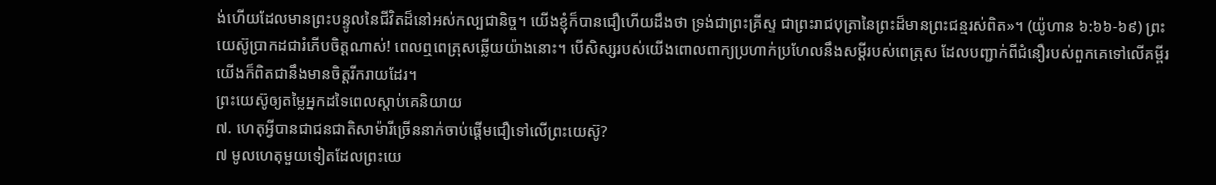ង់ហើយដែលមានព្រះបន្ទូលនៃជីវិតដ៏នៅអស់កល្បជានិច្ច។ យើងខ្ញុំក៏បានជឿហើយដឹងថា ទ្រង់ជាព្រះគ្រីស្ទ ជាព្រះរាជបុត្រានៃព្រះដ៏មានព្រះជន្មរស់ពិត»។ (យ៉ូហាន ៦:៦៦-៦៩) ព្រះយេស៊ូប្រាកដជារំភើបចិត្តណាស់! ពេលឮពេត្រុសឆ្លើយយ៉ាងនោះ។ បើសិស្សរបស់យើងពោលពាក្យប្រហាក់ប្រហែលនឹងសម្ដីរបស់ពេត្រុស ដែលបញ្ជាក់ពីជំនឿរបស់ពួកគេទៅលើគម្ពីរ យើងក៏ពិតជានឹងមានចិត្តរីករាយដែរ។
ព្រះយេស៊ូឲ្យតម្លៃអ្នកដទៃពេលស្ដាប់គេនិយាយ
៧. ហេតុអ្វីបានជាជនជាតិសាម៉ារីច្រើននាក់ចាប់ផ្ដើមជឿទៅលើព្រះយេស៊ូ?
៧ មូលហេតុមួយទៀតដែលព្រះយេ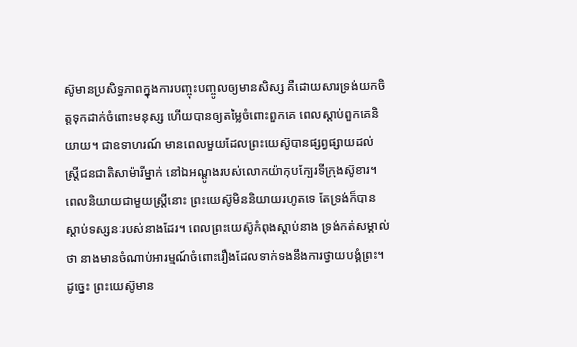ស៊ូមានប្រសិទ្ធភាពក្នុងការបញ្ចុះបញ្ចូលឲ្យមានសិស្ស គឺដោយសារទ្រង់យកចិត្តទុកដាក់ចំពោះមនុស្ស ហើយបានឲ្យតម្លៃចំពោះពួកគេ ពេលស្ដាប់ពួកគេនិយាយ។ ជាឧទាហរណ៍ មានពេលមួយដែលព្រះយេស៊ូបានផ្សព្វផ្សាយដល់ស្ត្រីជនជាតិសាម៉ារីម្នាក់ នៅឯអណ្ដូងរបស់លោកយ៉ាកុបក្បែរទីក្រុងស៊ូខារ។ ពេលនិយាយជាមួយស្ត្រីនោះ ព្រះយេស៊ូមិននិយាយរហូតទេ តែទ្រង់ក៏បានស្ដាប់ទស្សនៈរបស់នាងដែរ។ ពេលព្រះយេស៊ូកំពុងស្ដាប់នាង ទ្រង់កត់សម្គាល់ថា នាងមានចំណាប់អារម្មណ៍ចំពោះរឿងដែលទាក់ទងនឹងការថ្វាយបង្គំព្រះ។ ដូច្នេះ ព្រះយេស៊ូមាន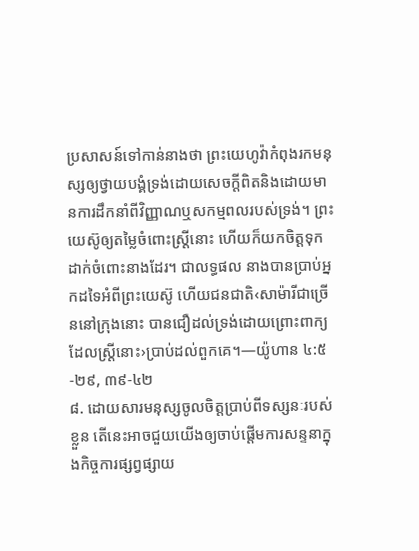ប្រសាសន៍ទៅកាន់នាងថា ព្រះយេហូវ៉ាកំពុងរកមនុស្សឲ្យថ្វាយបង្គំទ្រង់ដោយសេចក្ដីពិតនិងដោយមានការដឹកនាំពីវិញ្ញាណឬសកម្មពលរបស់ទ្រង់។ ព្រះយេស៊ូឲ្យតម្លៃចំពោះស្ត្រីនោះ ហើយក៏យកចិត្តទុកដាក់ចំពោះនាងដែរ។ ជាលទ្ធផល នាងបានប្រាប់អ្នកដទៃអំពីព្រះយេស៊ូ ហើយជនជាតិ‹សាម៉ារីជាច្រើននៅក្រុងនោះ បានជឿដល់ទ្រង់ដោយព្រោះពាក្យដែលស្ត្រីនោះ›ប្រាប់ដល់ពួកគេ។—យ៉ូហាន ៤:៥-២៩, ៣៩-៤២
៨. ដោយសារមនុស្សចូលចិត្តប្រាប់ពីទស្សនៈរបស់ខ្លួន តើនេះអាចជួយយើងឲ្យចាប់ផ្ដើមការសន្ទនាក្នុងកិច្ចការផ្សព្វផ្សាយ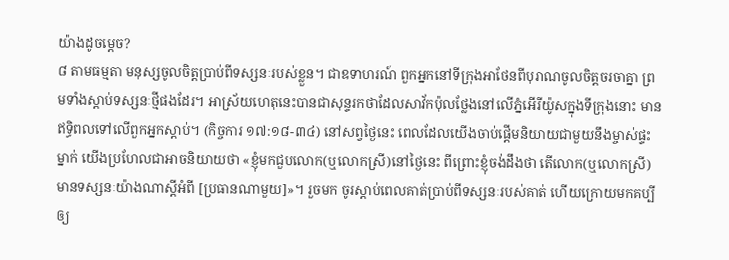យ៉ាងដូចម្ដេច?
៨ តាមធម្មតា មនុស្សចូលចិត្តប្រាប់ពីទស្សនៈរបស់ខ្លួន។ ជាឧទាហរណ៍ ពួកអ្នកនៅទីក្រុងអាថែនពីបុរាណចូលចិត្តចរចាគ្នា ព្រមទាំងស្ដាប់ទស្សនៈថ្មីផងដែរ។ អាស្រ័យហេតុនេះបានជាសុន្ទរកថាដែលសាវ័កប៉ុលថ្លែងនៅលើភ្នំអើរីយ៉ូសក្នុងទីក្រុងនោះ មានឥទ្ធិពលទៅលើពួកអ្នកស្ដាប់។ (កិច្ចការ ១៧:១៨-៣៤) នៅសព្វថ្ងៃនេះ ពេលដែលយើងចាប់ផ្ដើមនិយាយជាមួយនឹងម្ចាស់ផ្ទះម្នាក់ យើងប្រហែលជាអាចនិយាយថា «ខ្ញុំមកជួបលោក(ឬលោកស្រី)នៅថ្ងៃនេះ ពីព្រោះខ្ញុំចង់ដឹងថា តើលោក(ឬលោកស្រី)មានទស្សនៈយ៉ាងណាស្តីអំពី [ប្រធានណាមួយ]»។ រួចមក ចូរស្ដាប់ពេលគាត់ប្រាប់ពីទស្សនៈរបស់គាត់ ហើយក្រោយមកគប្បីឲ្យ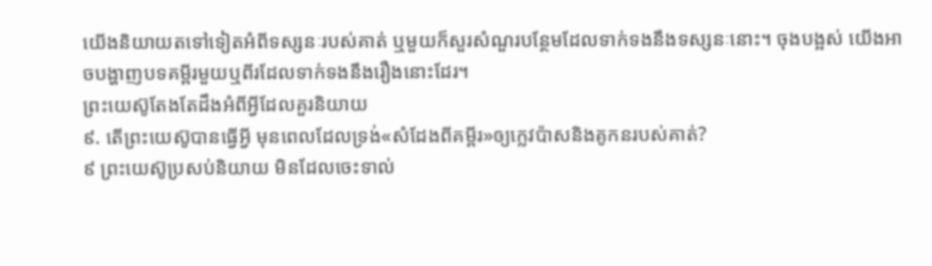យើងនិយាយតទៅទៀតអំពីទស្សនៈរបស់គាត់ ឬមួយក៏សួរសំណួរបន្ថែមដែលទាក់ទងនឹងទស្សនៈនោះ។ ចុងបង្អស់ យើងអាចបង្ហាញបទគម្ពីរមួយឬពីរដែលទាក់ទងនឹងរឿងនោះដែរ។
ព្រះយេស៊ូតែងតែដឹងអំពីអ្វីដែលគួរនិយាយ
៩. តើព្រះយេស៊ូបានធ្វើអ្វី មុនពេលដែលទ្រង់«សំដែងពីគម្ពីរ»ឲ្យក្លេវប៉ាសនិងគូកនរបស់គាត់?
៩ ព្រះយេស៊ូប្រសប់និយាយ មិនដែលចេះទាល់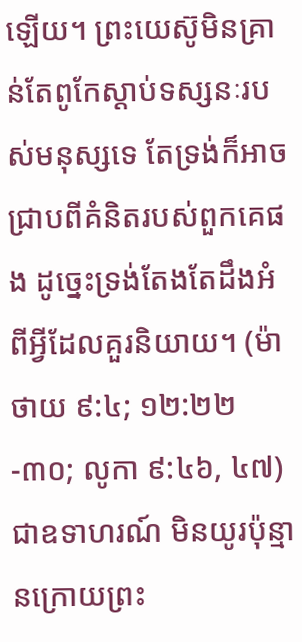ឡើយ។ ព្រះយេស៊ូមិនគ្រាន់តែពូកែស្ដាប់ទស្សនៈរបស់មនុស្សទេ តែទ្រង់ក៏អាចជ្រាបពីគំនិតរបស់ពួកគេផង ដូច្នេះទ្រង់តែងតែដឹងអំពីអ្វីដែលគួរនិយាយ។ (ម៉ាថាយ ៩:៤; ១២:២២-៣០; លូកា ៩:៤៦, ៤៧) ជាឧទាហរណ៍ មិនយូរប៉ុន្មានក្រោយព្រះ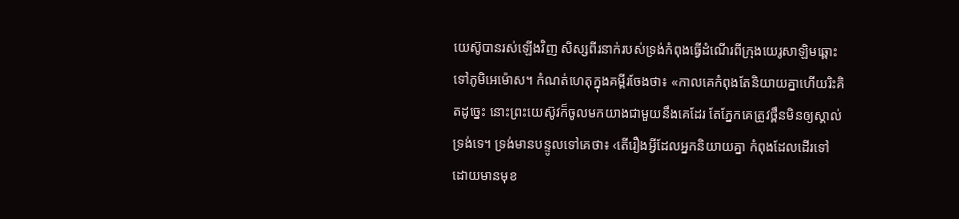យេស៊ូបានរស់ឡើងវិញ សិស្សពីរនាក់របស់ទ្រង់កំពុងធ្វើដំណើរពីក្រុងយេរូសាឡិមឆ្ពោះទៅភូមិអេម៉ោស។ កំណត់ហេតុក្នុងគម្ពីរចែងថា៖ «កាលគេកំពុងតែនិយាយគ្នាហើយរិះគិតដូច្នេះ នោះព្រះយេស៊ូវក៏ចូលមកយាងជាមួយនឹងគេដែរ តែភ្នែកគេត្រូវថ្ពឹនមិនឲ្យស្គាល់ទ្រង់ទេ។ ទ្រង់មានបន្ទូលទៅគេថា៖ ‹តើរឿងអ្វីដែលអ្នកនិយាយគ្នា កំពុងដែលដើរទៅដោយមានមុខ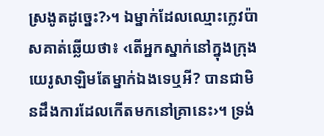ស្រងូតដូច្នេះ?›។ ឯម្នាក់ដែលឈ្មោះក្លេវប៉ាសគាត់ឆ្លើយថា៖ ‹តើអ្នកស្នាក់នៅក្នុងក្រុងយេរូសាឡិមតែម្នាក់ឯងទេឬអី? បានជាមិនដឹងការដែលកើតមកនៅគ្រានេះ›។ ទ្រង់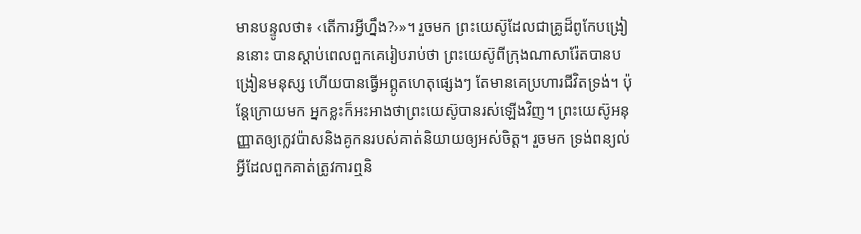មានបន្ទូលថា៖ ‹តើការអ្វីហ្នឹង?›»។ រួចមក ព្រះយេស៊ូដែលជាគ្រូដ៏ពូកែបង្រៀននោះ បានស្ដាប់ពេលពួកគេរៀបរាប់ថា ព្រះយេស៊ូពីក្រុងណាសារ៉ែតបានបង្រៀនមនុស្ស ហើយបានធ្វើអព្ភូតហេតុផ្សេងៗ តែមានគេប្រហារជីវិតទ្រង់។ ប៉ុន្តែក្រោយមក អ្នកខ្លះក៏អះអាងថាព្រះយេស៊ូបានរស់ឡើងវិញ។ ព្រះយេស៊ូអនុញ្ញាតឲ្យក្លេវប៉ាសនិងគូកនរបស់គាត់និយាយឲ្យអស់ចិត្ត។ រួចមក ទ្រង់ពន្យល់អ្វីដែលពួកគាត់ត្រូវការឮនិ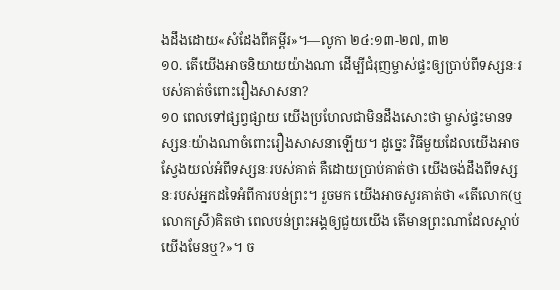ងដឹងដោយ«សំដែងពីគម្ពីរ»។—លូកា ២៤:១៣-២៧, ៣២
១០. តើយើងអាចនិយាយយ៉ាងណា ដើម្បីជំរុញម្ចាស់ផ្ទះឲ្យប្រាប់ពីទស្សនៈរបស់គាត់ចំពោះរឿងសាសនា?
១០ ពេលទៅផ្សព្វផ្សាយ យើងប្រហែលជាមិនដឹងសោះថា ម្ចាស់ផ្ទះមានទស្សនៈយ៉ាងណាចំពោះរឿងសាសនាឡើយ។ ដូច្នេះ វិធីមួយដែលយើងអាចស្វែងយល់អំពីទស្សនៈរបស់គាត់ គឺដោយប្រាប់គាត់ថា យើងចង់ដឹងពីទស្សនៈរបស់អ្នកដទៃអំពីការបន់ព្រះ។ រួចមក យើងអាចសួរគាត់ថា «តើលោក(ឬលោកស្រី)គិតថា ពេលបន់ព្រះអង្គឲ្យជួយយើង តើមានព្រះណាដែលស្ដាប់យើងមែនឬ?»។ ច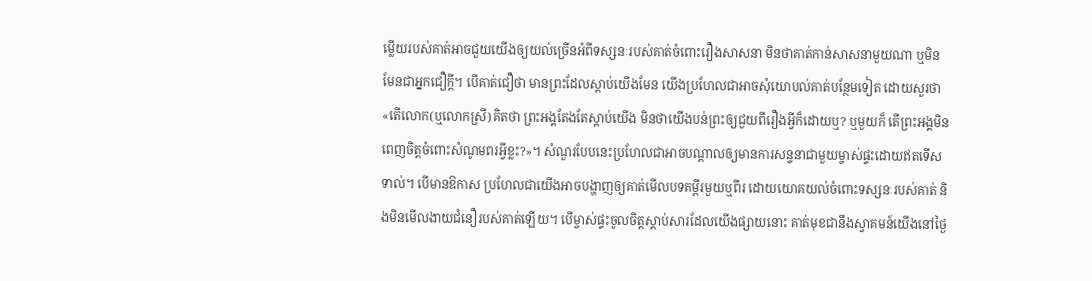ម្លើយរបស់គាត់អាចជួយយើងឲ្យយល់ច្រើនអំពីទស្សនៈរបស់គាត់ចំពោះរឿងសាសនា មិនថាគាត់កាន់សាសនាមួយណា ឬមិនមែនជាអ្នកជឿក្ដី។ បើគាត់ជឿថា មានព្រះដែលស្ដាប់យើងមែន យើងប្រហែលជាអាចសុំយោបល់គាត់បន្ថែមទៀត ដោយសួរថា «តើលោក(ឬលោកស្រី)គិតថា ព្រះអង្គតែងតែស្ដាប់យើង មិនថាយើងបន់ព្រះឲ្យជួយពីរឿងអ្វីក៏ដោយឬ? ឬមួយក៏ តើព្រះអង្គមិនពេញចិត្តចំពោះសំណូមពរអ្វីខ្លះ?»។ សំណួរបែបនេះប្រហែលជាអាចបណ្ដាលឲ្យមានការសន្ទនាជាមួយម្ចាស់ផ្ទះដោយឥតទើសទាល់។ បើមានឱកាស ប្រហែលជាយើងអាចបង្ហាញឲ្យគាត់មើលបទគម្ពីរមួយឬពីរ ដោយយោគយល់ចំពោះទស្សនៈរបស់គាត់ និងមិនមើលងាយជំនឿរបស់គាត់ឡើយ។ បើម្ចាស់ផ្ទះចូលចិត្តស្ដាប់សារដែលយើងផ្សាយនោះ គាត់មុខជានឹងស្វាគមន៍យើងនៅថ្ងៃ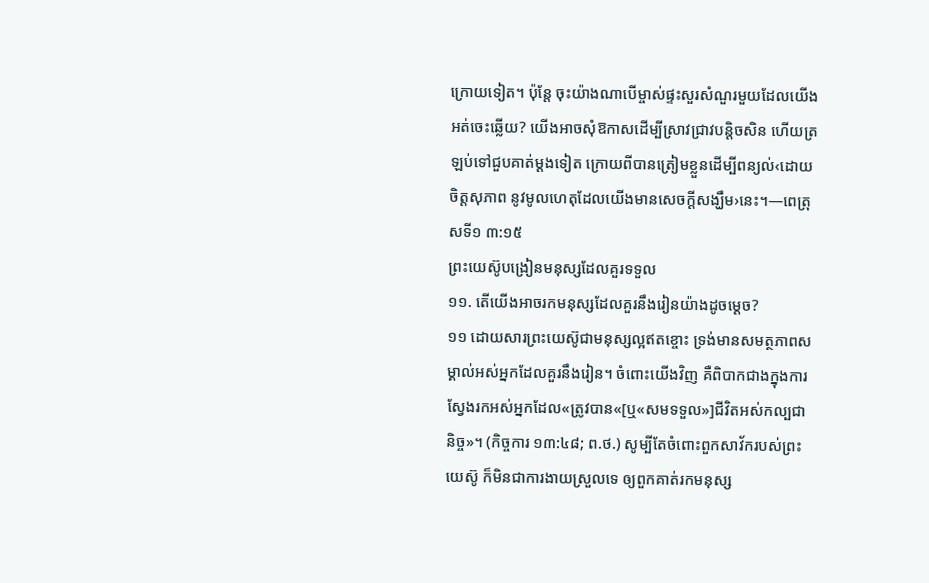ក្រោយទៀត។ ប៉ុន្តែ ចុះយ៉ាងណាបើម្ចាស់ផ្ទះសួរសំណួរមួយដែលយើងអត់ចេះឆ្លើយ? យើងអាចសុំឱកាសដើម្បីស្រាវជ្រាវបន្ដិចសិន ហើយត្រឡប់ទៅជួបគាត់ម្ដងទៀត ក្រោយពីបានត្រៀមខ្លួនដើម្បីពន្យល់‹ដោយចិត្តសុភាព នូវមូលហេតុដែលយើងមានសេចក្ដីសង្ឃឹម›នេះ។—ពេត្រុសទី១ ៣:១៥
ព្រះយេស៊ូបង្រៀនមនុស្សដែលគួរទទួល
១១. តើយើងអាចរកមនុស្សដែលគួរនឹងរៀនយ៉ាងដូចម្ដេច?
១១ ដោយសារព្រះយេស៊ូជាមនុស្សល្អឥតខ្ចោះ ទ្រង់មានសមត្ថភាពសម្គាល់អស់អ្នកដែលគួរនឹងរៀន។ ចំពោះយើងវិញ គឺពិបាកជាងក្នុងការស្វែងរកអស់អ្នកដែល«ត្រូវបាន«[ឬ«សមទទួល»]ជីវិតអស់កល្បជានិច្ច»។ (កិច្ចការ ១៣:៤៨; ព.ថ.) សូម្បីតែចំពោះពួកសាវ័ករបស់ព្រះយេស៊ូ ក៏មិនជាការងាយស្រួលទេ ឲ្យពួកគាត់រកមនុស្ស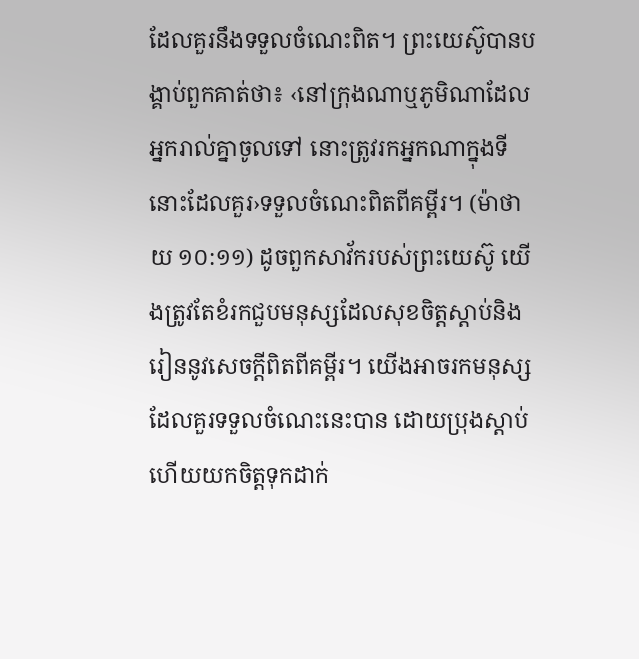ដែលគួរនឹងទទួលចំណេះពិត។ ព្រះយេស៊ូបានបង្គាប់ពួកគាត់ថា៖ ‹នៅក្រុងណាឬភូមិណាដែលអ្នករាល់គ្នាចូលទៅ នោះត្រូវរកអ្នកណាក្នុងទីនោះដែលគួរ›ទទួលចំណេះពិតពីគម្ពីរ។ (ម៉ាថាយ ១០:១១) ដូចពួកសាវ័ករបស់ព្រះយេស៊ូ យើងត្រូវតែខំរកជួបមនុស្សដែលសុខចិត្តស្ដាប់និងរៀននូវសេចក្ដីពិតពីគម្ពីរ។ យើងអាចរកមនុស្សដែលគួរទទួលចំណេះនេះបាន ដោយប្រុងស្ដាប់ ហើយយកចិត្តទុកដាក់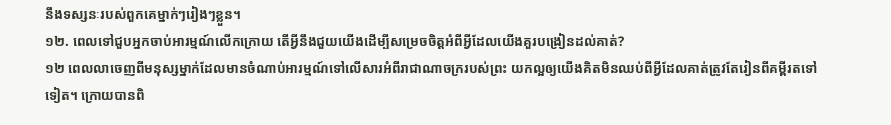នឹងទស្សនៈរបស់ពួកគេម្នាក់ៗរៀងៗខ្លួន។
១២. ពេលទៅជួបអ្នកចាប់អារម្មណ៍លើកក្រោយ តើអ្វីនឹងជួយយើងដើម្បីសម្រេចចិត្តអំពីអ្វីដែលយើងគួរបង្រៀនដល់គាត់?
១២ ពេលលាចេញពីមនុស្សម្នាក់ដែលមានចំណាប់អារម្មណ៍ទៅលើសារអំពីរាជាណាចក្ររបស់ព្រះ យកល្អឲ្យយើងគិតមិនឈប់ពីអ្វីដែលគាត់ត្រូវតែរៀនពីគម្ពីរតទៅទៀត។ ក្រោយបានពិ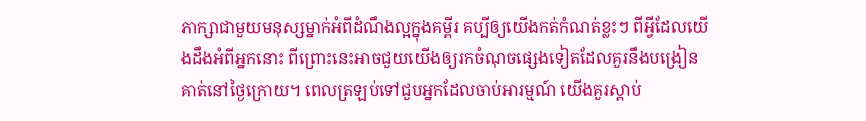ភាក្សាជាមួយមនុស្សម្នាក់អំពីដំណឹងល្អក្នុងគម្ពីរ គប្បីឲ្យយើងកត់កំណត់ខ្លះៗ ពីអ្វីដែលយើងដឹងអំពីអ្នកនោះ ពីព្រោះនេះអាចជួយយើងឲ្យរកចំណុចផ្សេងទៀតដែលគួរនឹងបង្រៀនគាត់នៅថ្ងៃក្រោយ។ ពេលត្រឡប់ទៅជួបអ្នកដែលចាប់អារម្មណ៍ យើងគួរស្ដាប់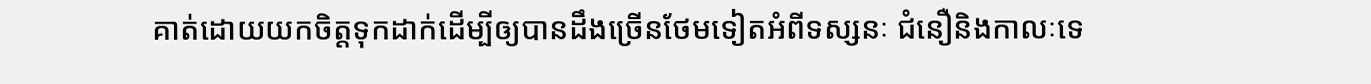គាត់ដោយយកចិត្តទុកដាក់ដើម្បីឲ្យបានដឹងច្រើនថែមទៀតអំពីទស្សនៈ ជំនឿនិងកាលៈទេ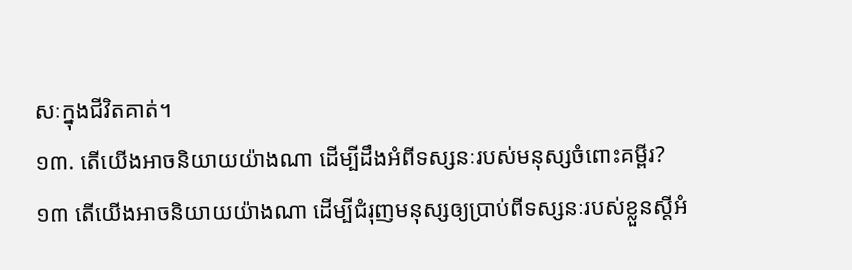សៈក្នុងជីវិតគាត់។
១៣. តើយើងអាចនិយាយយ៉ាងណា ដើម្បីដឹងអំពីទស្សនៈរបស់មនុស្សចំពោះគម្ពីរ?
១៣ តើយើងអាចនិយាយយ៉ាងណា ដើម្បីជំរុញមនុស្សឲ្យប្រាប់ពីទស្សនៈរបស់ខ្លួនស្តីអំ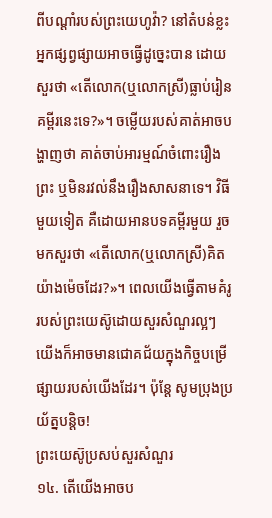ពីបណ្ដាំរបស់ព្រះយេហូវ៉ា? នៅតំបន់ខ្លះ អ្នកផ្សព្វផ្សាយអាចធ្វើដូច្នេះបាន ដោយសួរថា «តើលោក(ឬលោកស្រី)ធ្លាប់រៀនគម្ពីរនេះទេ?»។ ចម្លើយរបស់គាត់អាចបង្ហាញថា គាត់ចាប់អារម្មណ៍ចំពោះរឿងព្រះ ឬមិនរវល់នឹងរឿងសាសនាទេ។ វិធីមួយទៀត គឺដោយអានបទគម្ពីរមួយ រួចមកសួរថា «តើលោក(ឬលោកស្រី)គិតយ៉ាងម៉េចដែរ?»។ ពេលយើងធ្វើតាមគំរូរបស់ព្រះយេស៊ូដោយសួរសំណួរល្អៗ យើងក៏អាចមានជោគជ័យក្នុងកិច្ចបម្រើផ្សាយរបស់យើងដែរ។ ប៉ុន្តែ សូមប្រុងប្រយ័ត្នបន្ដិច!
ព្រះយេស៊ូប្រសប់សួរសំណួរ
១៤. តើយើងអាចប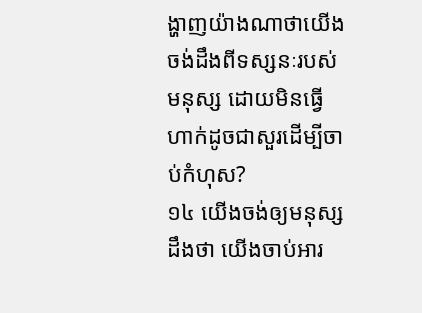ង្ហាញយ៉ាងណាថាយើងចង់ដឹងពីទស្សនៈរបស់មនុស្ស ដោយមិនធ្វើហាក់ដូចជាសួរដើម្បីចាប់កំហុស?
១៤ យើងចង់ឲ្យមនុស្សដឹងថា យើងចាប់អារ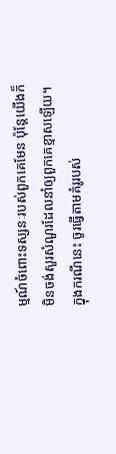ម្មណ៍ចំពោះទស្សនៈរបស់ពួកគេមែន ប៉ុន្តែយើងក៏មិនចង់សួរសំណួរដែលនាំឲ្យពួកគេខ្មាសឡើយ។ ក្នុងករណីនេះ ចូរធ្វើតាមគំរូរបស់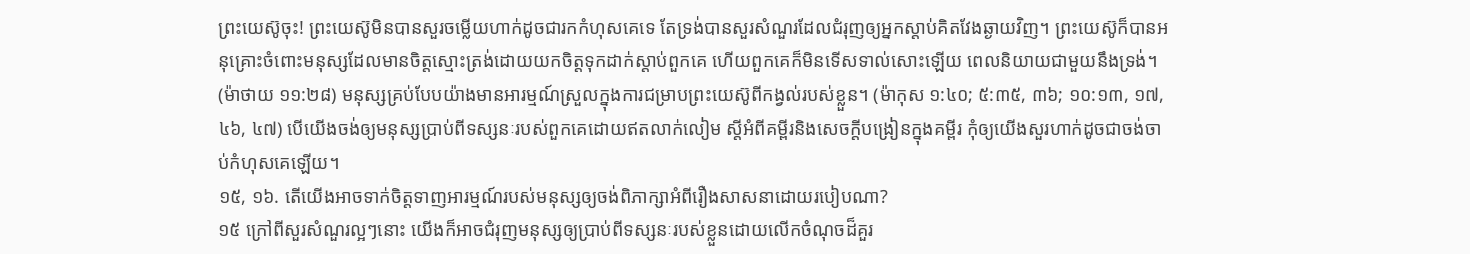ព្រះយេស៊ូចុះ! ព្រះយេស៊ូមិនបានសួរចម្លើយហាក់ដូចជារកកំហុសគេទេ តែទ្រង់បានសួរសំណួរដែលជំរុញឲ្យអ្នកស្ដាប់គិតវែងឆ្ងាយវិញ។ ព្រះយេស៊ូក៏បានអនុគ្រោះចំពោះមនុស្សដែលមានចិត្តស្មោះត្រង់ដោយយកចិត្តទុកដាក់ស្ដាប់ពួកគេ ហើយពួកគេក៏មិនទើសទាល់សោះឡើយ ពេលនិយាយជាមួយនឹងទ្រង់។ (ម៉ាថាយ ១១:២៨) មនុស្សគ្រប់បែបយ៉ាងមានអារម្មណ៍ស្រួលក្នុងការជម្រាបព្រះយេស៊ូពីកង្វល់របស់ខ្លួន។ (ម៉ាកុស ១:៤០; ៥:៣៥, ៣៦; ១០:១៣, ១៧, ៤៦, ៤៧) បើយើងចង់ឲ្យមនុស្សប្រាប់ពីទស្សនៈរបស់ពួកគេដោយឥតលាក់លៀម ស្តីអំពីគម្ពីរនិងសេចក្ដីបង្រៀនក្នុងគម្ពីរ កុំឲ្យយើងសួរហាក់ដូចជាចង់ចាប់កំហុសគេឡើយ។
១៥, ១៦. តើយើងអាចទាក់ចិត្តទាញអារម្មណ៍របស់មនុស្សឲ្យចង់ពិភាក្សាអំពីរឿងសាសនាដោយរបៀបណា?
១៥ ក្រៅពីសួរសំណួរល្អៗនោះ យើងក៏អាចជំរុញមនុស្សឲ្យប្រាប់ពីទស្សនៈរបស់ខ្លួនដោយលើកចំណុចដ៏គួរ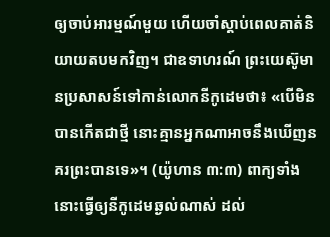ឲ្យចាប់អារម្មណ៍មួយ ហើយចាំស្ដាប់ពេលគាត់និយាយតបមកវិញ។ ជាឧទាហរណ៍ ព្រះយេស៊ូមានប្រសាសន៍ទៅកាន់លោកនីកូដេមថា៖ «បើមិនបានកើតជាថ្មី នោះគ្មានអ្នកណាអាចនឹងឃើញនគរព្រះបានទេ»។ (យ៉ូហាន ៣:៣) ពាក្យទាំងនោះធ្វើឲ្យនីកូដេមឆ្ងល់ណាស់ ដល់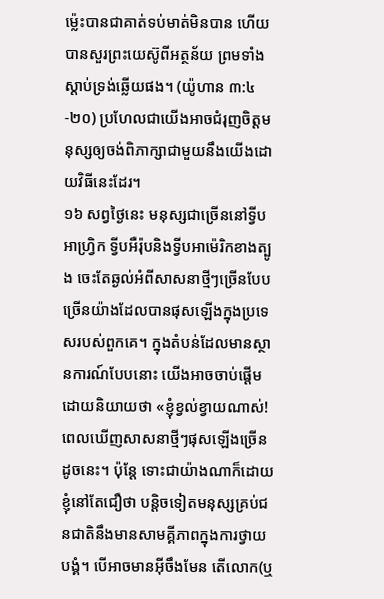ម្ល៉េះបានជាគាត់ទប់មាត់មិនបាន ហើយបានសួរព្រះយេស៊ូពីអត្ថន័យ ព្រមទាំងស្ដាប់ទ្រង់ឆ្លើយផង។ (យ៉ូហាន ៣:៤-២០) ប្រហែលជាយើងអាចជំរុញចិត្តមនុស្សឲ្យចង់ពិភាក្សាជាមួយនឹងយើងដោយវិធីនេះដែរ។
១៦ សព្វថ្ងៃនេះ មនុស្សជាច្រើននៅទ្វីបអាហ្វ្រិក ទ្វីបអឺរ៉ុបនិងទ្វីបអាម៉េរិកខាងត្បូង ចេះតែឆ្ងល់អំពីសាសនាថ្មីៗច្រើនបែបច្រើនយ៉ាងដែលបានផុសឡើងក្នុងប្រទេសរបស់ពួកគេ។ ក្នុងតំបន់ដែលមានស្ថានការណ៍បែបនោះ យើងអាចចាប់ផ្ដើមដោយនិយាយថា «ខ្ញុំខ្វល់ខ្វាយណាស់! ពេលឃើញសាសនាថ្មីៗផុសឡើងច្រើនដូចនេះ។ ប៉ុន្តែ ទោះជាយ៉ាងណាក៏ដោយ ខ្ញុំនៅតែជឿថា បន្ដិចទៀតមនុស្សគ្រប់ជនជាតិនឹងមានសាមគ្គីភាពក្នុងការថ្វាយបង្គំ។ បើអាចមានអ៊ីចឹងមែន តើលោក(ឬ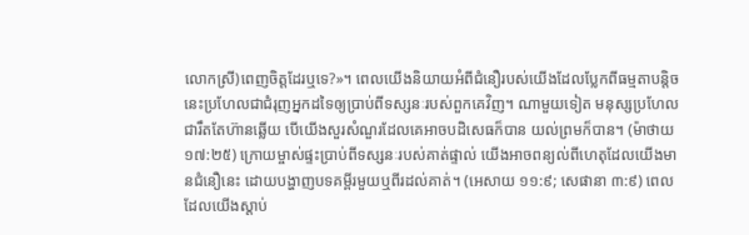លោកស្រី)ពេញចិត្តដែរឬទេ?»។ ពេលយើងនិយាយអំពីជំនឿរបស់យើងដែលប្លែកពីធម្មតាបន្ដិច នេះប្រហែលជាជំរុញអ្នកដទៃឲ្យប្រាប់ពីទស្សនៈរបស់ពួកគេវិញ។ ណាមួយទៀត មនុស្សប្រហែលជារឹតតែហ៊ានឆ្លើយ បើយើងសួរសំណួរដែលគេអាចបដិសេធក៏បាន យល់ព្រមក៏បាន។ (ម៉ាថាយ ១៧:២៥) ក្រោយម្ចាស់ផ្ទះប្រាប់ពីទស្សនៈរបស់គាត់ផ្ទាល់ យើងអាចពន្យល់ពីហេតុដែលយើងមានជំនឿនេះ ដោយបង្ហាញបទគម្ពីរមួយឬពីរដល់គាត់។ (អេសាយ ១១:៩; សេផានា ៣:៩) ពេលដែលយើងស្ដាប់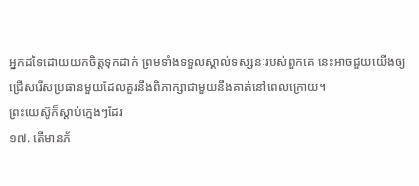អ្នកដទៃដោយយកចិត្តទុកដាក់ ព្រមទាំងទទួលស្គាល់ទស្សនៈរបស់ពួកគេ នេះអាចជួយយើងឲ្យជ្រើសរើសប្រធានមួយដែលគួរនឹងពិភាក្សាជាមួយនឹងគាត់នៅពេលក្រោយ។
ព្រះយេស៊ូក៏ស្ដាប់ក្មេងៗដែរ
១៧. តើមានភ័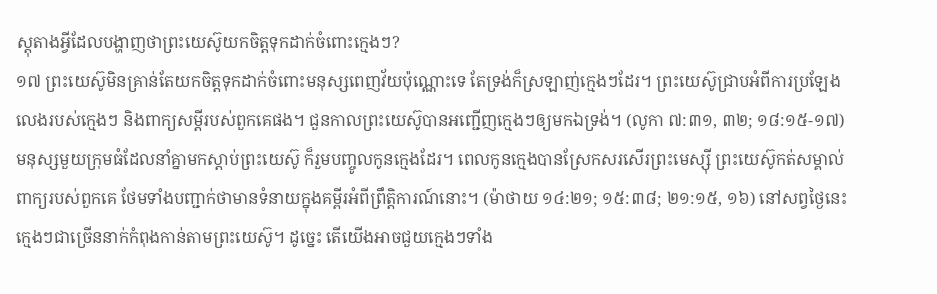ស្តុតាងអ្វីដែលបង្ហាញថាព្រះយេស៊ូយកចិត្តទុកដាក់ចំពោះក្មេងៗ?
១៧ ព្រះយេស៊ូមិនគ្រាន់តែយកចិត្តទុកដាក់ចំពោះមនុស្សពេញវ័យប៉ុណ្ណោះទេ តែទ្រង់ក៏ស្រឡាញ់ក្មេងៗដែរ។ ព្រះយេស៊ូជ្រាបអំពីការប្រឡែងលេងរបស់ក្មេងៗ និងពាក្យសម្ដីរបស់ពួកគេផង។ ជួនកាលព្រះយេស៊ូបានអញ្ជើញក្មេងៗឲ្យមកឯទ្រង់។ (លូកា ៧:៣១, ៣២; ១៨:១៥-១៧) មនុស្សមួយក្រុមធំដែលនាំគ្នាមកស្ដាប់ព្រះយេស៊ូ ក៏រួមបញ្ចូលកូនក្មេងដែរ។ ពេលកូនក្មេងបានស្រែកសរសើរព្រះមេស្ស៊ី ព្រះយេស៊ូកត់សម្គាល់ពាក្យរបស់ពួកគេ ថែមទាំងបញ្ជាក់ថាមានទំនាយក្នុងគម្ពីរអំពីព្រឹត្ដិការណ៍នោះ។ (ម៉ាថាយ ១៤:២១; ១៥:៣៨; ២១:១៥, ១៦) នៅសព្វថ្ងៃនេះ ក្មេងៗជាច្រើននាក់កំពុងកាន់តាមព្រះយេស៊ូ។ ដូច្នេះ តើយើងអាចជួយក្មេងៗទាំង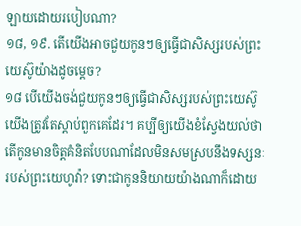ឡាយដោយរបៀបណា?
១៨, ១៩. តើយើងអាចជួយកូនៗឲ្យធ្វើជាសិស្សរបស់ព្រះយេស៊ូយ៉ាងដូចម្ដេច?
១៨ បើយើងចង់ជួយកូនៗឲ្យធ្វើជាសិស្សរបស់ព្រះយេស៊ូ យើងត្រូវតែស្ដាប់ពួកគេដែរ។ គប្បីឲ្យយើងខំស្វែងយល់ថា តើកូនមានចិត្តគំនិតបែបណាដែលមិនសមស្របនឹងទស្សនៈរបស់ព្រះយេហូវ៉ា? ទោះជាកូននិយាយយ៉ាងណាក៏ដោយ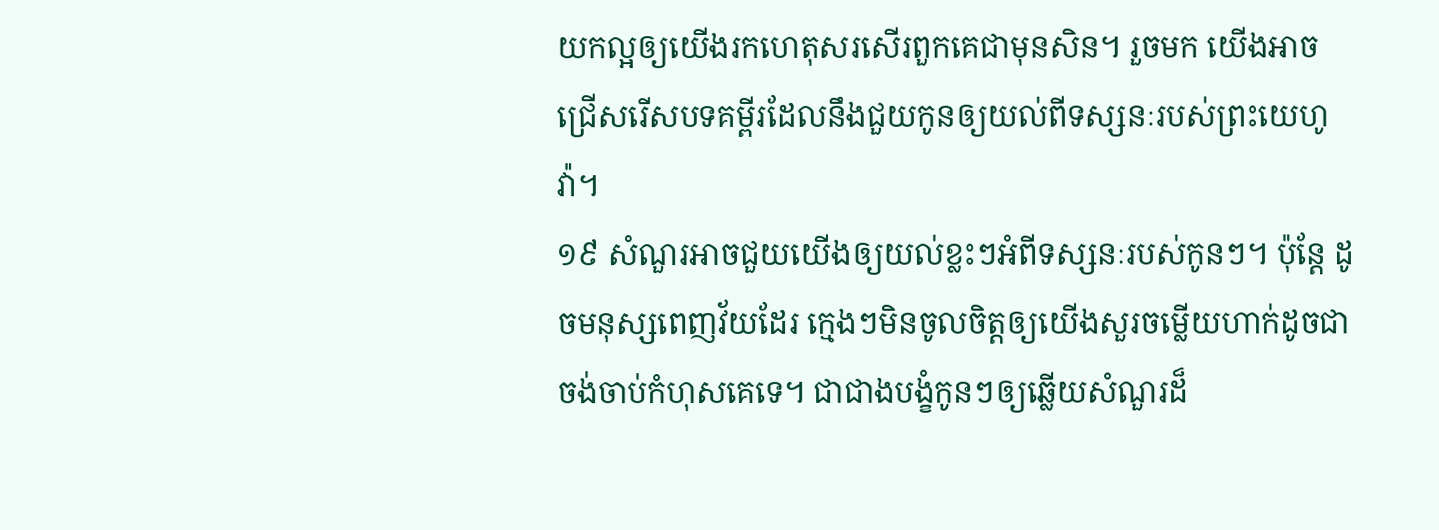យកល្អឲ្យយើងរកហេតុសរសើរពួកគេជាមុនសិន។ រួចមក យើងអាចជ្រើសរើសបទគម្ពីរដែលនឹងជួយកូនឲ្យយល់ពីទស្សនៈរបស់ព្រះយេហូវ៉ា។
១៩ សំណួរអាចជួយយើងឲ្យយល់ខ្លះៗអំពីទស្សនៈរបស់កូនៗ។ ប៉ុន្តែ ដូចមនុស្សពេញវ័យដែរ ក្មេងៗមិនចូលចិត្តឲ្យយើងសួរចម្លើយហាក់ដូចជាចង់ចាប់កំហុសគេទេ។ ជាជាងបង្ខំកូនៗឲ្យឆ្លើយសំណួរដ៏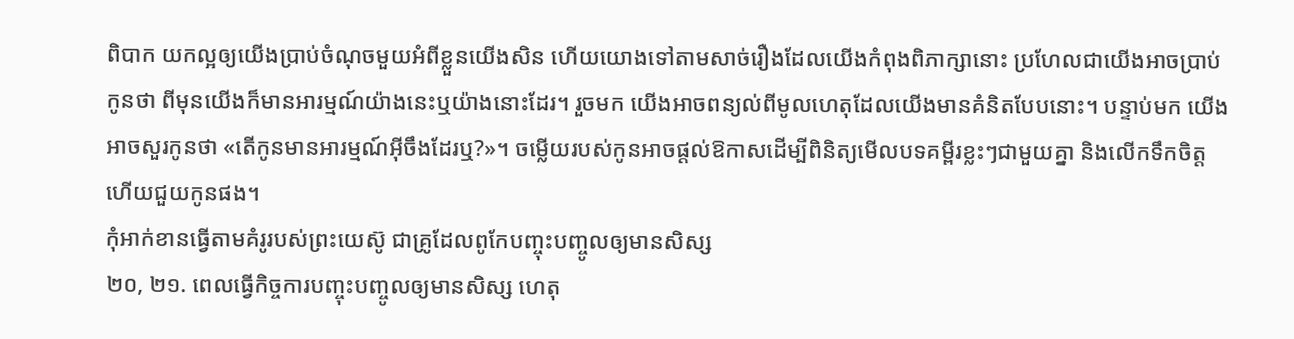ពិបាក យកល្អឲ្យយើងប្រាប់ចំណុចមួយអំពីខ្លួនយើងសិន ហើយយោងទៅតាមសាច់រឿងដែលយើងកំពុងពិភាក្សានោះ ប្រហែលជាយើងអាចប្រាប់កូនថា ពីមុនយើងក៏មានអារម្មណ៍យ៉ាងនេះឬយ៉ាងនោះដែរ។ រួចមក យើងអាចពន្យល់ពីមូលហេតុដែលយើងមានគំនិតបែបនោះ។ បន្ទាប់មក យើងអាចសួរកូនថា «តើកូនមានអារម្មណ៍អ៊ីចឹងដែរឬ?»។ ចម្លើយរបស់កូនអាចផ្ដល់ឱកាសដើម្បីពិនិត្យមើលបទគម្ពីរខ្លះៗជាមួយគ្នា និងលើកទឹកចិត្តហើយជួយកូនផង។
កុំអាក់ខានធ្វើតាមគំរូរបស់ព្រះយេស៊ូ ជាគ្រូដែលពូកែបញ្ចុះបញ្ចូលឲ្យមានសិស្ស
២០, ២១. ពេលធ្វើកិច្ចការបញ្ចុះបញ្ចូលឲ្យមានសិស្ស ហេតុ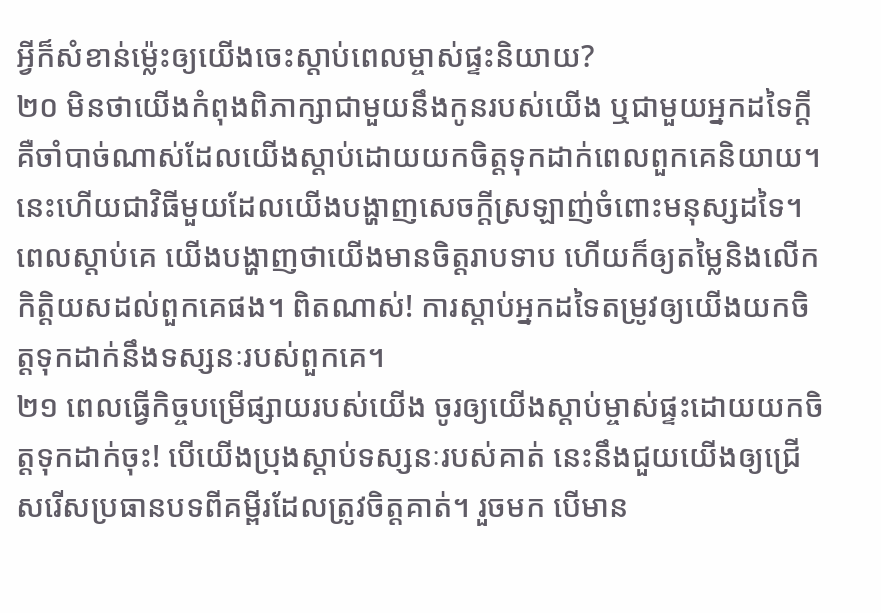អ្វីក៏សំខាន់ម្ល៉េះឲ្យយើងចេះស្ដាប់ពេលម្ចាស់ផ្ទះនិយាយ?
២០ មិនថាយើងកំពុងពិភាក្សាជាមួយនឹងកូនរបស់យើង ឬជាមួយអ្នកដទៃក្ដី គឺចាំបាច់ណាស់ដែលយើងស្ដាប់ដោយយកចិត្តទុកដាក់ពេលពួកគេនិយាយ។ នេះហើយជាវិធីមួយដែលយើងបង្ហាញសេចក្ដីស្រឡាញ់ចំពោះមនុស្សដទៃ។ ពេលស្ដាប់គេ យើងបង្ហាញថាយើងមានចិត្តរាបទាប ហើយក៏ឲ្យតម្លៃនិងលើកកិត្ដិយសដល់ពួកគេផង។ ពិតណាស់! ការស្ដាប់អ្នកដទៃតម្រូវឲ្យយើងយកចិត្តទុកដាក់នឹងទស្សនៈរបស់ពួកគេ។
២១ ពេលធ្វើកិច្ចបម្រើផ្សាយរបស់យើង ចូរឲ្យយើងស្ដាប់ម្ចាស់ផ្ទះដោយយកចិត្តទុកដាក់ចុះ! បើយើងប្រុងស្ដាប់ទស្សនៈរបស់គាត់ នេះនឹងជួយយើងឲ្យជ្រើសរើសប្រធានបទពីគម្ពីរដែលត្រូវចិត្តគាត់។ រួចមក បើមាន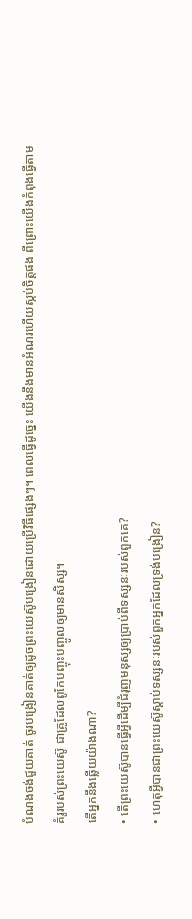បំណងចង់ជួយគាត់ ចូរបង្រៀនគាត់ឲ្យដូចព្រះយេស៊ូបង្រៀនដោយប្រើវិធីផ្សេងៗ។ ពេលធ្វើដូច្នេះ យើងនឹងមានអំណរហើយស្កប់ចិត្តផង ពីព្រោះយើងកំពុងធ្វើតាមគំរូរបស់ព្រះយេស៊ូ ជាគ្រូដែលពូកែបញ្ចុះបញ្ចូលឲ្យមានសិស្ស។
តើអ្នកនឹងឆ្លើយយ៉ាងណា?
• តើព្រះយេស៊ូបានធ្វើអ្វីដើម្បីជំរុញមនុស្សឲ្យប្រាប់ពីទស្សនៈរបស់ពួកគេ?
• ហេតុអ្វីបានជាព្រះយេស៊ូស្ដាប់ទស្សនៈរបស់ពួកអ្នកដែលទ្រង់បង្រៀន?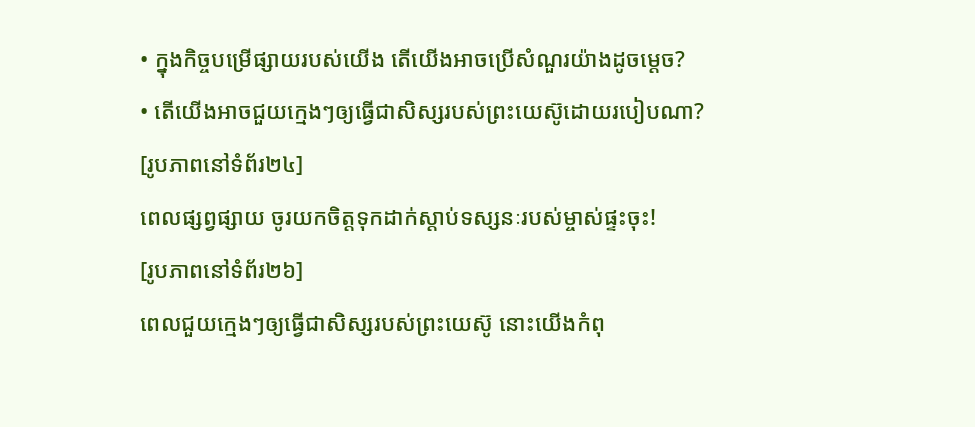• ក្នុងកិច្ចបម្រើផ្សាយរបស់យើង តើយើងអាចប្រើសំណួរយ៉ាងដូចម្ដេច?
• តើយើងអាចជួយក្មេងៗឲ្យធ្វើជាសិស្សរបស់ព្រះយេស៊ូដោយរបៀបណា?
[រូបភាពនៅទំព័រ២៤]
ពេលផ្សព្វផ្សាយ ចូរយកចិត្តទុកដាក់ស្ដាប់ទស្សនៈរបស់ម្ចាស់ផ្ទះចុះ!
[រូបភាពនៅទំព័រ២៦]
ពេលជួយក្មេងៗឲ្យធ្វើជាសិស្សរបស់ព្រះយេស៊ូ នោះយើងកំពុ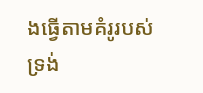ងធ្វើតាមគំរូរបស់ទ្រង់